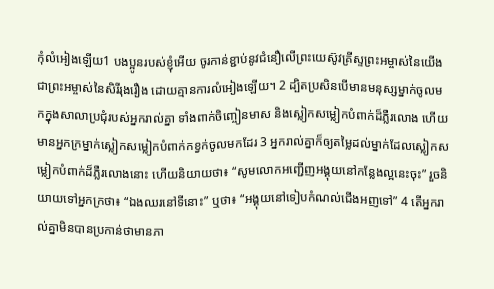កុំលំអៀងឡើយ1 បងប្អូនរបស់ខ្ញុំអើយ ចូរកាន់ខ្ជាប់នូវជំនឿលើព្រះយេស៊ូវគ្រីស្ទព្រះអម្ចាស់នៃយើង ជាព្រះអម្ចាស់នៃសិរីរុងរឿង ដោយគ្មានការលំអៀងឡើយ។ 2 ដ្បិតប្រសិនបើមានមនុស្សម្នាក់ចូលមកក្នុងសាលាប្រជុំរបស់អ្នករាល់គ្នា ទាំងពាក់ចិញ្ចៀនមាស និងស្លៀកសម្លៀកបំពាក់ដ៏ភ្លឺរលោង ហើយមានអ្នកក្រម្នាក់ស្លៀកសម្លៀកបំពាក់កខ្វក់ចូលមកដែរ 3 អ្នករាល់គ្នាក៏ឲ្យតម្លៃដល់ម្នាក់ដែលស្លៀកសម្លៀកបំពាក់ដ៏ភ្លឺរលោងនោះ ហើយនិយាយថា៖ “សូមលោកអញ្ជើញអង្គុយនៅកន្លែងល្អនេះចុះ” រួចនិយាយទៅអ្នកក្រថា៖ “ឯងឈរនៅទីនោះ” ឬថា៖ “អង្គុយនៅទៀបកំណល់ជើងអញទៅ” 4 តើអ្នករាល់គ្នាមិនបានប្រកាន់ថាមានភា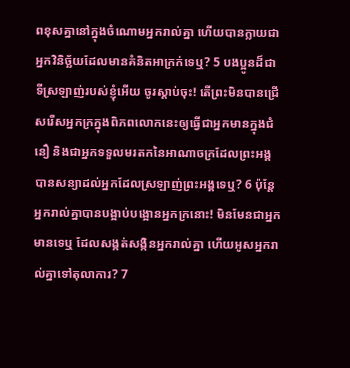ពខុសគ្នានៅក្នុងចំណោមអ្នករាល់គ្នា ហើយបានក្លាយជាអ្នកវិនិច្ឆ័យដែលមានគំនិតអាក្រក់ទេឬ? 5 បងប្អូនដ៏ជាទីស្រឡាញ់របស់ខ្ញុំអើយ ចូរស្ដាប់ចុះ! តើព្រះមិនបានជ្រើសរើសអ្នកក្រក្នុងពិភពលោកនេះឲ្យធ្វើជាអ្នកមានក្នុងជំនឿ និងជាអ្នកទទួលមរតកនៃអាណាចក្រដែលព្រះអង្គបានសន្យាដល់អ្នកដែលស្រឡាញ់ព្រះអង្គទេឬ? 6 ប៉ុន្តែអ្នករាល់គ្នាបានបង្អាប់បង្អោនអ្នកក្រនោះ! មិនមែនជាអ្នកមានទេឬ ដែលសង្កត់សង្កិនអ្នករាល់គ្នា ហើយអូសអ្នករាល់គ្នាទៅតុលាការ? 7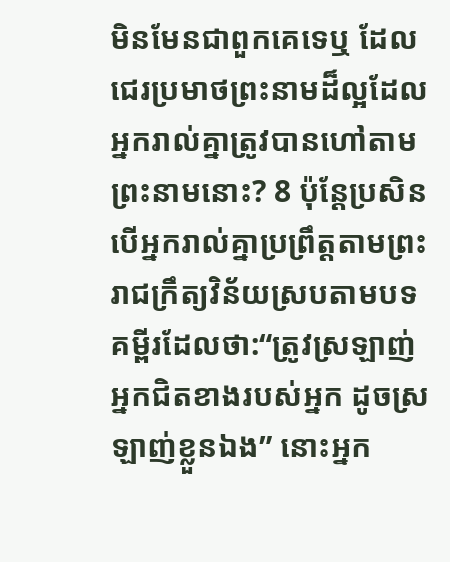មិនមែនជាពួកគេទេឬ ដែលជេរប្រមាថព្រះនាមដ៏ល្អដែលអ្នករាល់គ្នាត្រូវបានហៅតាមព្រះនាមនោះ? 8 ប៉ុន្តែប្រសិនបើអ្នករាល់គ្នាប្រព្រឹត្តតាមព្រះរាជក្រឹត្យវិន័យស្របតាមបទគម្ពីរដែលថា:“ត្រូវស្រឡាញ់អ្នកជិតខាងរបស់អ្នក ដូចស្រឡាញ់ខ្លួនឯង” នោះអ្នក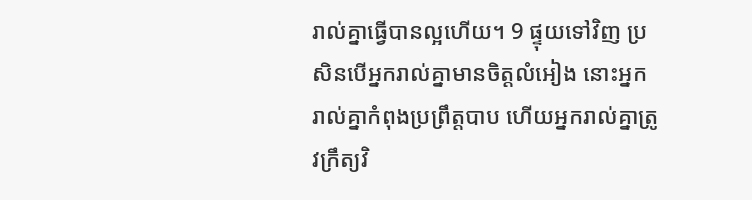រាល់គ្នាធ្វើបានល្អហើយ។ 9 ផ្ទុយទៅវិញ ប្រសិនបើអ្នករាល់គ្នាមានចិត្តលំអៀង នោះអ្នករាល់គ្នាកំពុងប្រព្រឹត្តបាប ហើយអ្នករាល់គ្នាត្រូវក្រឹត្យវិ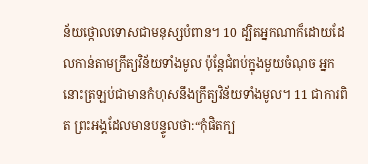ន័យថ្កោលទោសជាមនុស្សបំពាន។ 10 ដ្បិតអ្នកណាក៏ដោយដែលកាន់តាមក្រឹត្យវិន័យទាំងមូល ប៉ុន្តែជំពប់ក្នុងមួយចំណុច អ្នកនោះត្រឡប់ជាមានកំហុសនឹងក្រឹត្យវិន័យទាំងមូល។ 11 ជាការពិត ព្រះអង្គដែលមានបន្ទូលថា:“កុំផិតក្ប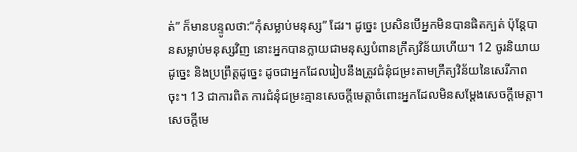ត់” ក៏មានបន្ទូលថា:“កុំសម្លាប់មនុស្ស” ដែរ។ ដូច្នេះ ប្រសិនបើអ្នកមិនបានផិតក្បត់ ប៉ុន្តែបានសម្លាប់មនុស្សវិញ នោះអ្នកបានក្លាយជាមនុស្សបំពានក្រឹត្យវិន័យហើយ។ 12 ចូរនិយាយដូច្នេះ និងប្រព្រឹត្តដូច្នេះ ដូចជាអ្នកដែលរៀបនឹងត្រូវជំនុំជម្រះតាមក្រឹត្យវិន័យនៃសេរីភាពចុះ។ 13 ជាការពិត ការជំនុំជម្រះគ្មានសេចក្ដីមេត្តាចំពោះអ្នកដែលមិនសម្ដែងសេចក្ដីមេត្តា។ សេចក្ដីមេ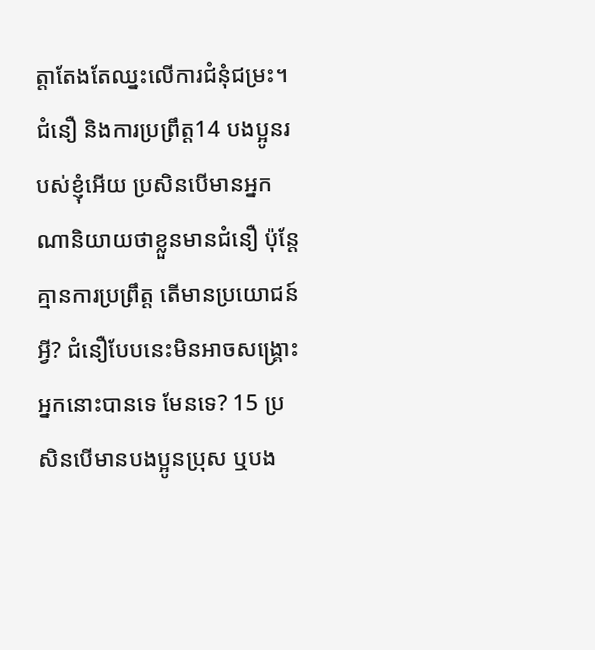ត្តាតែងតែឈ្នះលើការជំនុំជម្រះ។ ជំនឿ និងការប្រព្រឹត្ត14 បងប្អូនរបស់ខ្ញុំអើយ ប្រសិនបើមានអ្នកណានិយាយថាខ្លួនមានជំនឿ ប៉ុន្តែគ្មានការប្រព្រឹត្ត តើមានប្រយោជន៍អ្វី? ជំនឿបែបនេះមិនអាចសង្គ្រោះអ្នកនោះបានទេ មែនទេ? 15 ប្រសិនបើមានបងប្អូនប្រុស ឬបង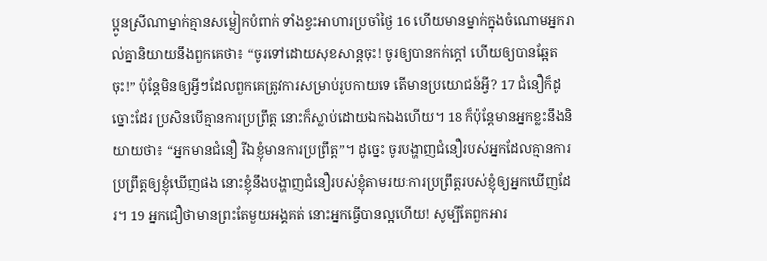ប្អូនស្រីណាម្នាក់គ្មានសម្លៀកបំពាក់ ទាំងខ្វះអាហារប្រចាំថ្ងៃ 16 ហើយមានម្នាក់ក្នុងចំណោមអ្នករាល់គ្នានិយាយនឹងពួកគេថា៖ “ចូរទៅដោយសុខសាន្តចុះ! ចូរឲ្យបានកក់ក្ដៅ ហើយឲ្យបានឆ្អែតចុះ!” ប៉ុន្តែមិនឲ្យអ្វីៗដែលពួកគេត្រូវការសម្រាប់រូបកាយទេ តើមានប្រយោជន៍អ្វី? 17 ជំនឿក៏ដូច្នោះដែរ ប្រសិនបើគ្មានការប្រព្រឹត្ត នោះក៏ស្លាប់ដោយឯកឯងហើយ។ 18 ក៏ប៉ុន្តែមានអ្នកខ្លះនឹងនិយាយថា៖ “អ្នកមានជំនឿ រីឯខ្ញុំមានការប្រព្រឹត្ត”។ ដូច្នេះ ចូរបង្ហាញជំនឿរបស់អ្នកដែលគ្មានការប្រព្រឹត្តឲ្យខ្ញុំឃើញផង នោះខ្ញុំនឹងបង្ហាញជំនឿរបស់ខ្ញុំតាមរយៈការប្រព្រឹត្តរបស់ខ្ញុំឲ្យអ្នកឃើញដែរ។ 19 អ្នកជឿថាមានព្រះតែមួយអង្គគត់ នោះអ្នកធ្វើបានល្អហើយ! សូម្បីតែពួកអារ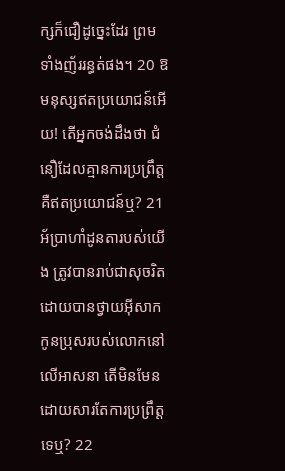ក្សក៏ជឿដូច្នេះដែរ ព្រមទាំងញ័ររន្ធត់ផង។ 20 ឱ មនុស្សឥតប្រយោជន៍អើយ! តើអ្នកចង់ដឹងថា ជំនឿដែលគ្មានការប្រព្រឹត្តគឺឥតប្រយោជន៍ឬ? 21 អ័ប្រាហាំដូនតារបស់យើង ត្រូវបានរាប់ជាសុចរិតដោយបានថ្វាយអ៊ីសាកកូនប្រុសរបស់លោកនៅលើអាសនា តើមិនមែនដោយសារតែការប្រព្រឹត្តទេឬ? 22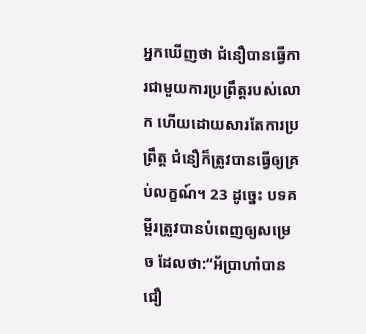អ្នកឃើញថា ជំនឿបានធ្វើការជាមួយការប្រព្រឹត្តរបស់លោក ហើយដោយសារតែការប្រព្រឹត្ត ជំនឿក៏ត្រូវបានធ្វើឲ្យគ្រប់លក្ខណ៍។ 23 ដូច្នេះ បទគម្ពីរត្រូវបានបំពេញឲ្យសម្រេច ដែលថា:“អ័ប្រាហាំបានជឿ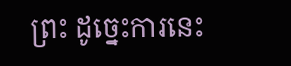ព្រះ ដូច្នេះការនេះ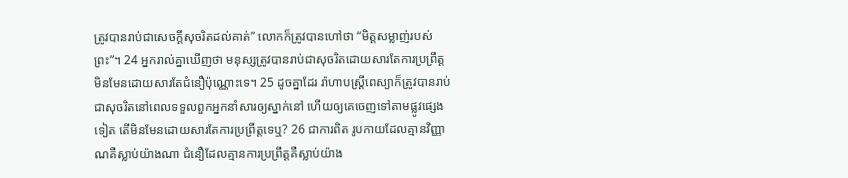ត្រូវបានរាប់ជាសេចក្ដីសុចរិតដល់គាត់” លោកក៏ត្រូវបានហៅថា “មិត្តសម្លាញ់របស់ព្រះ”។ 24 អ្នករាល់គ្នាឃើញថា មនុស្សត្រូវបានរាប់ជាសុចរិតដោយសារតែការប្រព្រឹត្ត មិនមែនដោយសារតែជំនឿប៉ុណ្ណោះទេ។ 25 ដូចគ្នាដែរ រ៉ាហាបស្ត្រីពេស្យាក៏ត្រូវបានរាប់ជាសុចរិតនៅពេលទទួលពួកអ្នកនាំសារឲ្យស្នាក់នៅ ហើយឲ្យគេចេញទៅតាមផ្លូវផ្សេងទៀត តើមិនមែនដោយសារតែការប្រព្រឹត្តទេឬ? 26 ជាការពិត រូបកាយដែលគ្មានវិញ្ញាណគឺស្លាប់យ៉ាងណា ជំនឿដែលគ្មានការប្រព្រឹត្តគឺស្លាប់យ៉ាង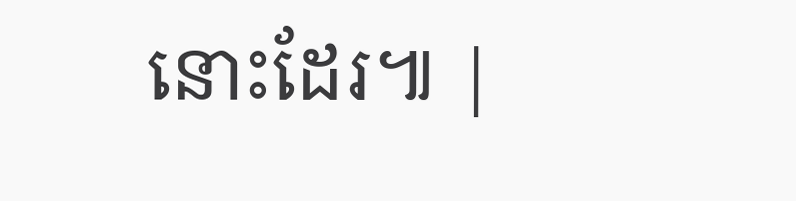នោះដែរ៕ |